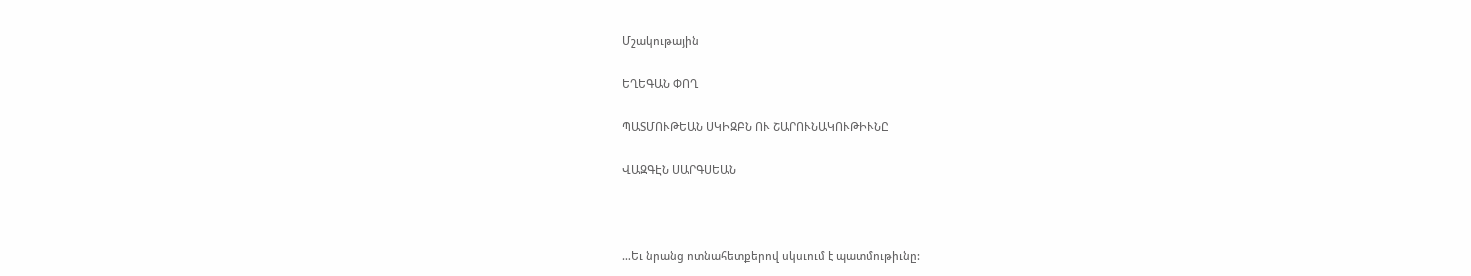Մշակութային

ԵՂԵԳԱՆ ՓՈՂ

ՊԱՏՄՈՒԹԵԱՆ ՍԿԻԶԲՆ ՈՒ ՇԱՐՈՒՆԱԿՈՒԹԻՒՆԸ

ՎԱԶԳԷՆ ՍԱՐԳՍԵԱՆ



…Եւ նրանց ոտնահետքերով սկսւում է պատմութիւնը: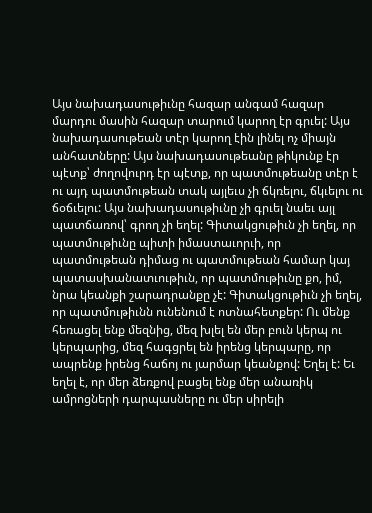Այս նախադասութիւնը հազար անգամ հազար մարդու մասին հազար տարում կարող էր գրւել: Այս նախադասութեան տէր կարող էին լինել ոչ միայն անհատները: Այս նախադասութեանը թիկունք էր պէտք՝ ժողովուրդ էր պէտք, որ պատմութեանը տէր է ու այդ պատմութեան տակ այլեւս չի ճկռելու, ճկւելու ու ճօճւելու: Այս նախադասութիւնը չի գրւել նաեւ այլ պատճառով՝ գրող չի եղել: Գիտակցութիւն չի եղել, որ պատմութիւնը պիտի իմաստաւորւի, որ պատմութեան դիմաց ու պատմութեան համար կայ պատասխանատւութիւն, որ պատմութիւնը քո, իմ, նրա կեանքի շարադրանքը չէ: Գիտակցութիւն չի եղել, որ պատմութիւնն ունենում է ոտնահետքեր: Ու մենք հեռացել ենք մեզնից, մեզ խլել են մեր բուն կերպ ու կերպարից, մեզ հագցրել են իրենց կերպարը, որ ապրենք իրենց հաճոյ ու յարմար կեանքով: Եղել է: Եւ եղել է, որ մեր ձեռքով բացել ենք մեր անառիկ ամրոցների դարպասները ու մեր սիրելի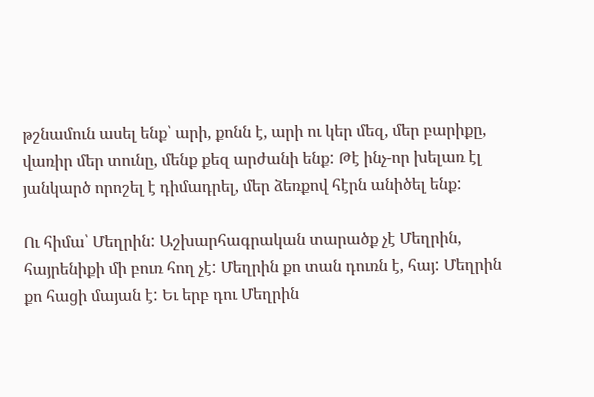թշնամուն ասել ենք՝ արի, քոնն է, արի ու կեր մեզ, մեր բարիքը, վառիր մեր տունը, մենք քեզ արժանի ենք: Թէ ինչ-որ խելառ էլ յանկարծ որոշել է դիմադրել, մեր ձեռքով հէրն անիծել ենք:

Ու հիմա՝ Մեղրին: Աշխարհագրական տարածք չէ Մեղրին, հայրենիքի մի բուռ հող չէ: Մեղրին քո տան դուռն է, հայ: Մեղրին քո հացի մայան է: Եւ երբ դու Մեղրին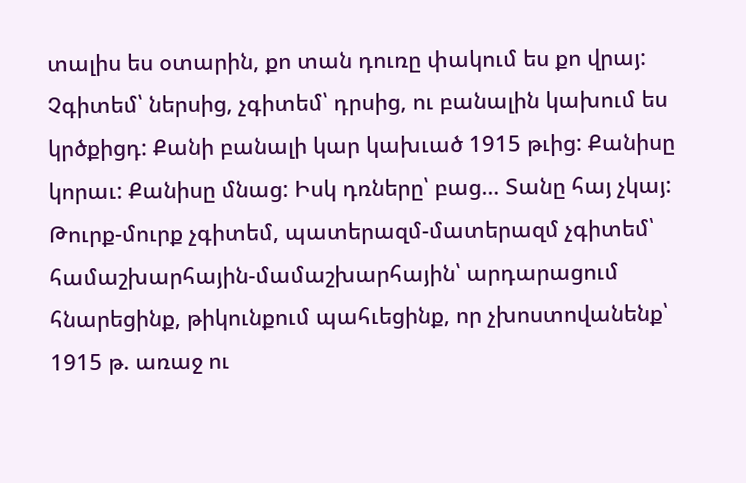տալիս ես օտարին, քո տան դուռը փակում ես քո վրայ: Չգիտեմ՝ ներսից, չգիտեմ՝ դրսից, ու բանալին կախում ես կրծքիցդ: Քանի բանալի կար կախւած 1915 թւից: Քանիսը կորաւ: Քանիսը մնաց: Իսկ դռները՝ բաց… Տանը հայ չկայ: Թուրք-մուրք չգիտեմ, պատերազմ-մատերազմ չգիտեմ՝ համաշխարհային-մամաշխարհային՝ արդարացում հնարեցինք, թիկունքում պահւեցինք, որ չխոստովանենք՝ 1915 թ. առաջ ու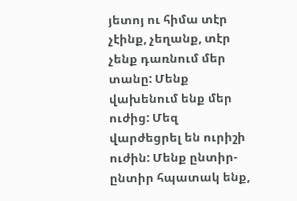յետոյ ու հիմա տէր չէինք, չեղանք, տէր չենք դառնում մեր տանը: Մենք վախենում ենք մեր ուժից: Մեզ վարժեցրել են ուրիշի ուժին: Մենք ընտիր-ընտիր հպատակ ենք,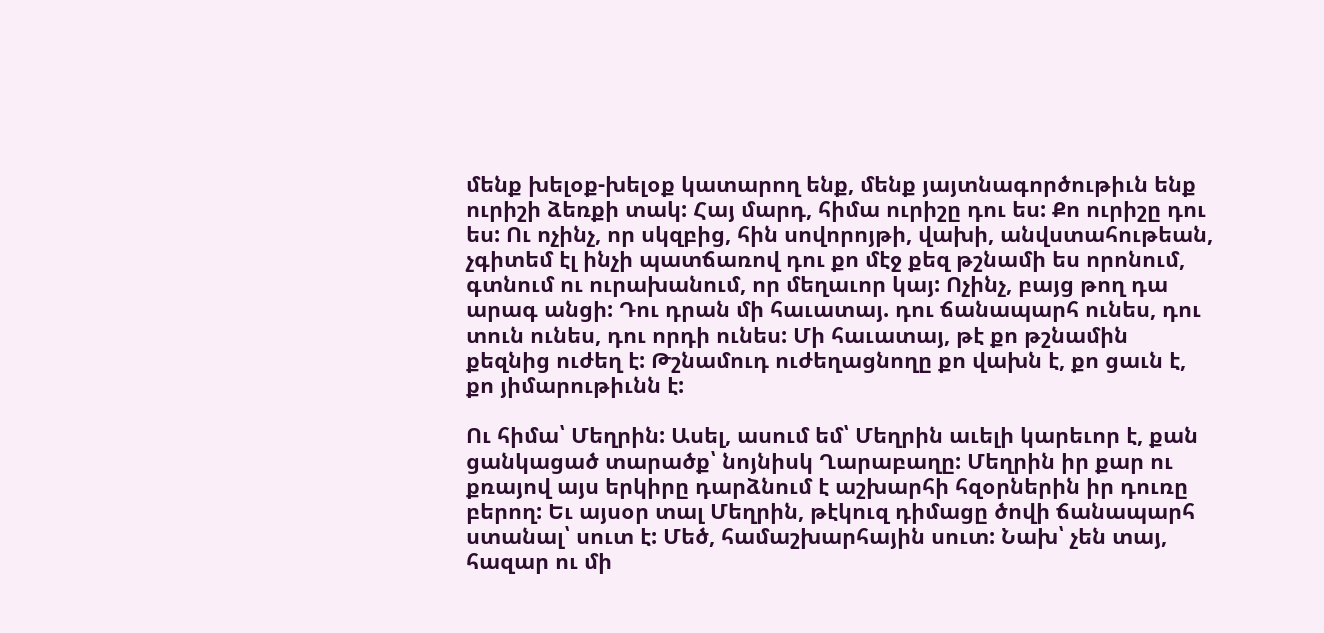մենք խելօք-խելօք կատարող ենք, մենք յայտնագործութիւն ենք ուրիշի ձեռքի տակ: Հայ մարդ, հիմա ուրիշը դու ես: Քո ուրիշը դու ես: Ու ոչինչ, որ սկզբից, հին սովորոյթի, վախի, անվստահութեան, չգիտեմ էլ ինչի պատճառով դու քո մէջ քեզ թշնամի ես որոնում, գտնում ու ուրախանում, որ մեղաւոր կայ: Ոչինչ, բայց թող դա արագ անցի: Դու դրան մի հաւատայ. դու ճանապարհ ունես, դու տուն ունես, դու որդի ունես: Մի հաւատայ, թէ քո թշնամին քեզնից ուժեղ է: Թշնամուդ ուժեղացնողը քո վախն է, քո ցաւն է, քո յիմարութիւնն է:

Ու հիմա՝ Մեղրին: Ասել, ասում եմ՝ Մեղրին աւելի կարեւոր է, քան ցանկացած տարածք՝ նոյնիսկ Ղարաբաղը: Մեղրին իր քար ու քռայով այս երկիրը դարձնում է աշխարհի հզօրներին իր դուռը բերող: Եւ այսօր տալ Մեղրին, թէկուզ դիմացը ծովի ճանապարհ ստանալ՝ սուտ է: Մեծ, համաշխարհային սուտ: Նախ՝ չեն տայ, հազար ու մի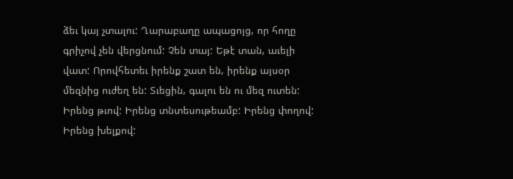ձեւ կայ չտալու: Ղարաբաղը ապացոյց, որ հողը գրիչով չեն վերցնում: Չեն տայ: Եթէ տան, աւելի վատ: Որովհետեւ իրենք շատ են, իրենք այսօր մեզնից ուժեղ են: Տւեցին, գալու են ու մեզ ուտեն: Իրենց թւով: Իրենց տնտեսութեամբ: Իրենց փողով: Իրենց խելքով: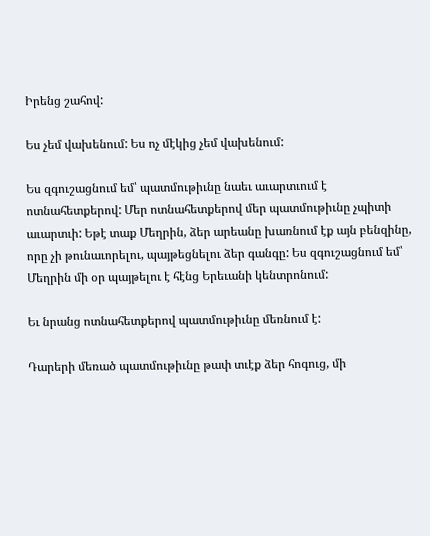Իրենց շահով:

Ես չեմ վախենում: Ես ոչ մէկից չեմ վախենում:

Ես զգուշացնում եմ՝ պատմութիւնը նաեւ աւարտւում է ոտնահետքերով: Մեր ոտնահետքերով մեր պատմութիւնը չպիտի աւարտւի: Եթէ տաք Մեղրին, ձեր արեանը խառնում էք այն բենզինը, որը չի թունաւորելու, պայթեցնելու ձեր գանգը: Ես զգուշացնում եմ՝ Մեղրին մի օր պայթելու է հէնց Երեւանի կենտրոնում:

Եւ նրանց ոտնահետքերով պատմութիւնը մեռնում է:

Դարերի մեռած պատմութիւնը թափ տւէք ձեր հոգուց, մի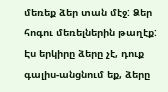մեռեք ձեր տան մէջ: Ձեր հոգու մեռելներին թաղէք: Էս երկիրը ձերը չէ, դուք գալիս-անցնում եք, ձերը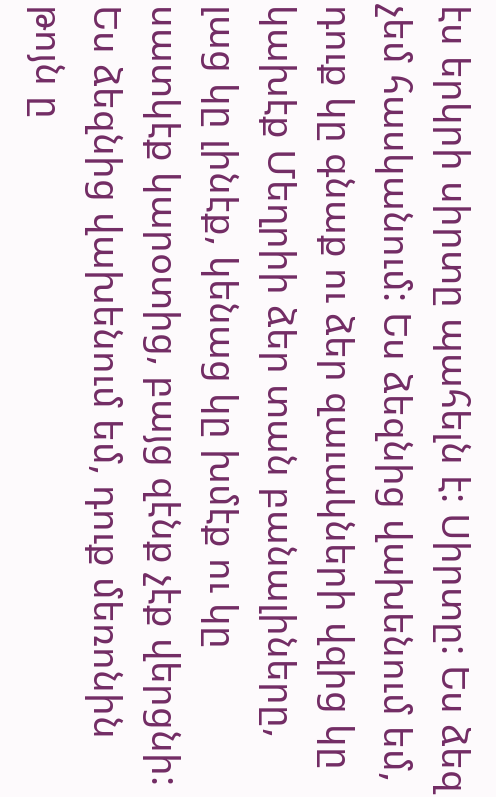էս երկրի սիրտը պահելն է: Սիրտը: Ես ձեզ չեմ հասկանում: Ես ձեզնից վախենում եմ, դուք կը գնաք ու ձեր զաւակների վզից կը կախէք Մեղրիի ձեր տան բանալիները, լաց կը լինէք, կենաց կը խմէք ու կը սատկէք կարօտից, բայց զէնք չէք վերցնի: Ես ձեզնից վախենում եմ, դուք մեռոնին թոյն ը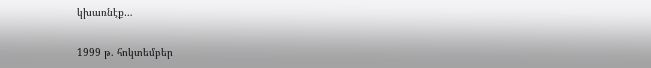կխառնէք…

1999 թ. հոկտեմբեր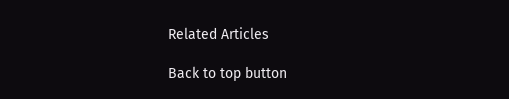Related Articles

Back to top button